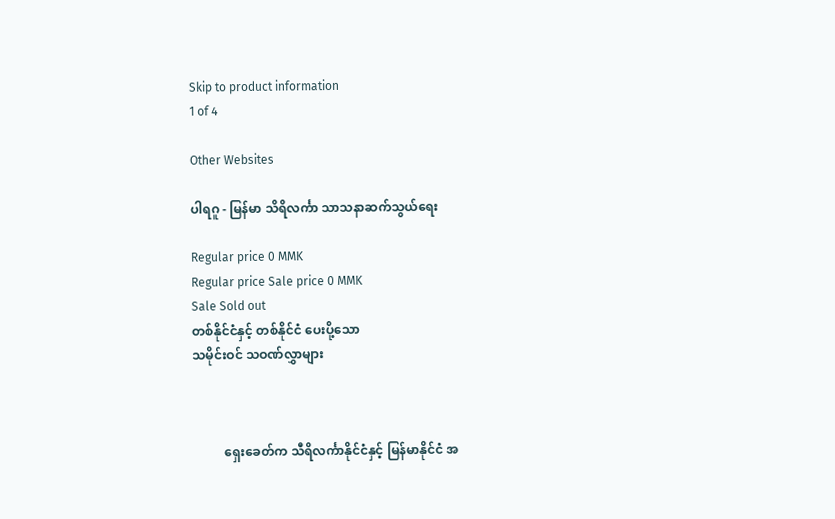Skip to product information
1 of 4

Other Websites

ပါရဂူ - မြန်မာ သိရိလင်္ကာ သာသနာဆက်သွယ်ရေး

Regular price 0 MMK
Regular price Sale price 0 MMK
Sale Sold out
တစ်နိုင်ငံနှင့် တစ်နိုင်ငံ ပေးပို့သော
သမိုင်းဝင် သဝဏ်လွှာများ



          ရှေးခေတ်က သီရိလင်္ကာနိုင်ငံနှင့် မြန်မာနိုင်ငံ အ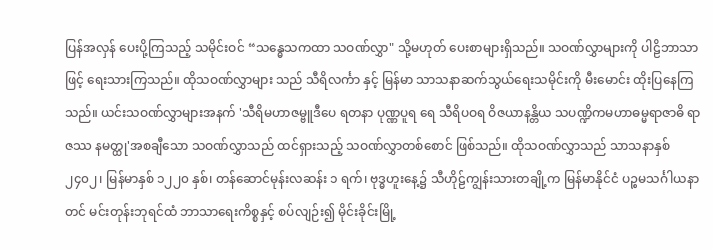ပြန်အလှန် ပေးပို့ကြသည့် သမိုင်းဝင် “သန္ဓေသကထာ သဝဏ်လွှာ" သို့မဟုတ် ပေးစာများရှိသည်။ သဝဏ်လွှာများကို ပါဠိဘာသာဖြင့် ရေးသားကြသည်။ ထိုသဝဏ်လွှာများ သည် သီရိလင်္ကာ နှင့် မြန်မာ သာသနာဆက်သွယ်ရေးသမိုင်းကို မီးမောင်း ထိုးပြနေကြသည်။ ယင်းသဝဏ်လွှာများအနက် 'သီရိမဟာဇမ္ဗူဒီပေ ရတနာ ပုဏ္ဏပူရ ရေ သီရိပဝရ ဝိဇယာနန္တိယ သပဏ္ဍိကမဟာဓမ္မရာဇာဓိ ရာဇဿ နမတ္ထု'အစချီသော သဝဏ်လွှာသည် ထင်ရှားသည့် သဝဏ်လွှာတစ်စောင် ဖြစ်သည်။ ထိုသဝဏ်လွှာသည် သာသနာနှစ် ၂၄၀၂၊ မြန်မာနှစ် ၁၂၂၀ နှစ်၊ တန်ဆောင်မုန်းလဆန်း ၁ ရက်၊ ဗုဒ္ဓဟူးနေ့၌ သီဟိုဠ်ကျွန်းသားတချို့က မြန်မာနိုင်ငံ ပဉ္စမသင်္ဂါယနာတင် မင်းတုန်းဘုရင်ထံ ဘာသာရေးကိစ္စနှင့် စပ်လျဉ်း၍ မိုင်းခိုင်းမြို့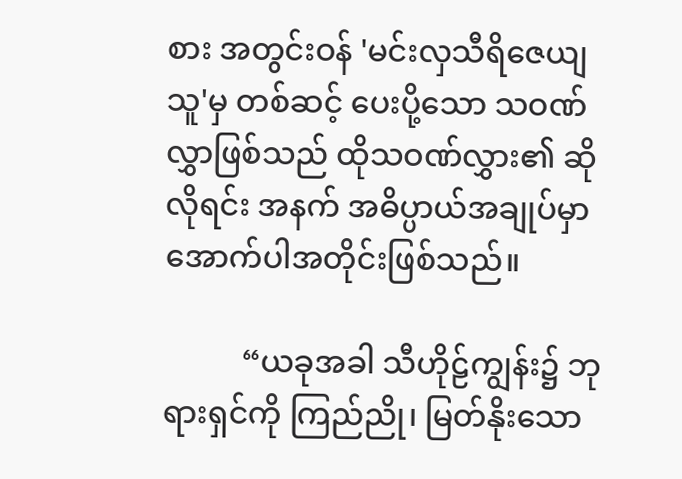စား အတွင်းဝန် 'မင်းလှသီရိဇေယျသူ'မှ တစ်ဆင့် ပေးပို့သော သဝဏ်လွှာဖြစ်သည် ထိုသဝဏ်လွှား၏ ဆိုလိုရင်း အနက် အဓိပ္ပာယ်အချုပ်မှာ အောက်ပါအတိုင်းဖြစ်သည်။

          “ယခုအခါ သီဟိုဠ်ကျွန်း၌ ဘုရားရှင်ကို ကြည်ညို၊ မြတ်နိုးသော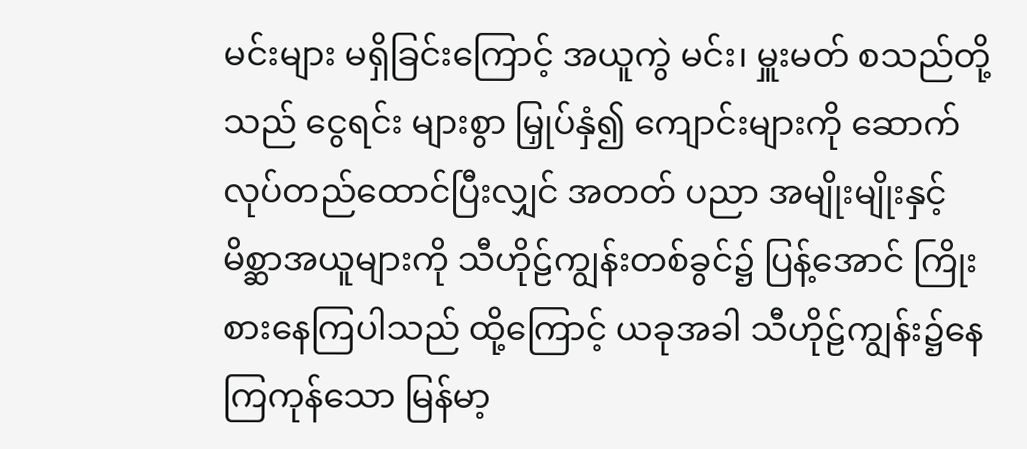မင်းများ မရှိခြင်းကြောင့် အယူကွဲ မင်း၊ မှူးမတ် စသည်တို့သည် ငွေရင်း များစွာ မြှုပ်နှံ၍ ကျောင်းများကို ဆောက်လုပ်တည်ထောင်ပြီးလျှင် အတတ် ပညာ အမျိုးမျိုးနှင့် မိစ္ဆာအယူများကို သီဟိုဠ်ကျွန်းတစ်ခွင်၌ ပြန့်အောင် ကြိုးစားနေကြပါသည် ထို့ကြောင့် ယခုအခါ သီဟိုဠ်ကျွန်း၌နေကြကုန်သော မြန်မာ့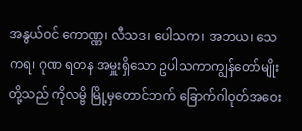အနွယ်ဝင် ကောဏ္ဏ၊ လီသဒ၊ ပေါသက၊ အဘယ၊ သေကရ၊ ဂုဏ ရတန အမှူးရှိသော ဥပါသကာကျွန်တော်မျိုးတို့သည် ကိုလမ္ဗိ မြို့မှတောင်ဘက် ခြောက်ဂါဝုတ်အဝေး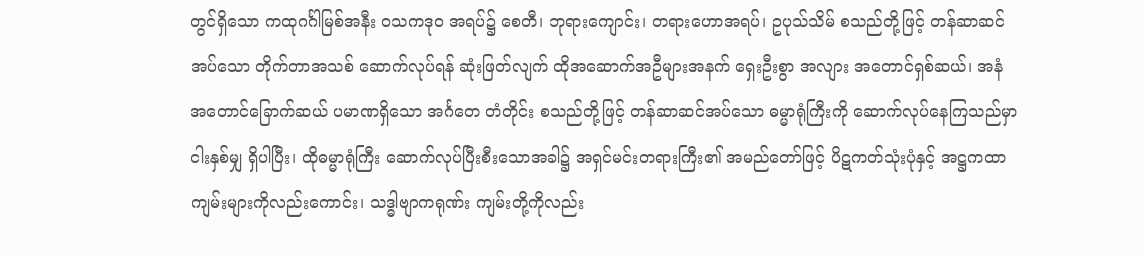တွင်ရှိသော ကထုဂင်္ဂါမြစ်အနီး ဝသကဒုဝ အရပ်၌ စေတီ၊ ဘုရားကျောင်း၊ တရားဟောအရပ်၊ ဥပုသ်သိမ် စသည်တို့ဖြင့် တန်ဆာဆင်အပ်သော တိုက်တာအသစ် ဆောက်လုပ်ရန် ဆုံးဖြတ်လျက် ထိုအဆောက်အဦများအနက် ရှေးဦးစွာ အလျား အတောင်ရှစ်ဆယ်၊ အနံ အတောင်ခြောက်ဆယ် ပမာဏရှိသော အင်္ဂတေ တံတိုင်း စသည်တို့ဖြင့် တန်ဆာဆင်အပ်သော ဓမ္မာရုံကြီးကို ဆောက်လုပ်နေကြသည်မှာ ငါးနှစ်မျှ ရှိပါပြီး၊ ထိုဓမ္မာရုံကြီး ဆောက်လုပ်ပြီးစီးသောအခါ၌ အရှင်မင်းတရားကြီး၏ အမည်တော်ဖြင့် ပိဋကတ်သုံးပုံနှင့် အဋ္ဌကထာကျမ်းများကိုလည်းကောင်း၊ သဒ္ဓါဗျာကရုဏ်း ကျမ်းတို့ကိုလည်း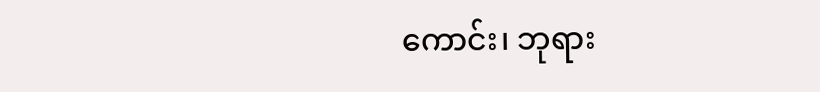ကောင်း၊ ဘုရား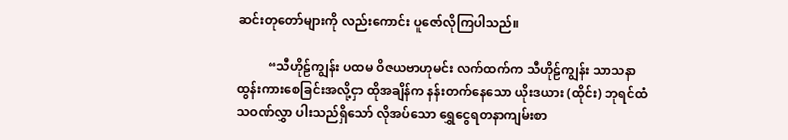ဆင်းတုတော်များကို လည်းကောင်း ပူဇော်လိုကြပါသည်။

          “သီဟိုဠ်ကျွန်း ပထမ ဝိဇယဗာဟုမင်း လက်ထက်က သီဟိုဠ်ကျွန်း သာသနာ ထွန်းကားစေခြင်းအလို့ငှာ ထိုအချိန်က နန်းတက်နေသော ယိုးဒယား (ထိုင်း) ဘုရင်ထံ သဝဏ်လွှာ ပါးသည်ရှိသော် လိုအပ်သော ရွှေငွေရတနာကျမ်းစာ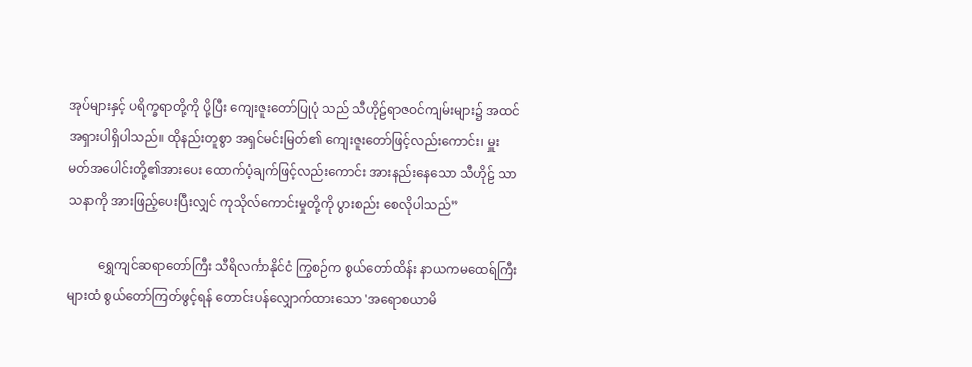အုပ်များနှင့် ပရိက္ခရာတို့ကို ပို့ပြီး ကျေးဇူးတော်ပြုပုံ သည် သီဟိုဠ်ရာဇဝင်ကျမ်းများ၌ အထင်အရှားပါရှိပါသည်။ ထိုနည်းတူစွာ အရှင်မင်းမြတ်၏ ကျေးဇူးတော်ဖြင့်လည်းကောင်း၊ မှူးမတ်အပေါင်းတို့၏အားပေး ထောက်ပံ့ချက်ဖြင့်လည်းကောင်း အားနည်းနေသော သီဟိုဠ် သာသနာကို အားဖြည့်ပေးပြီးလျှင် ကုသိုလ်ကောင်းမှုတို့ကို ပွားစည်း စေလိုပါသည်”

          ရွှေကျင်ဆရာတော်ကြီး သီရိလင်္ကာနိုင်ငံ ကြွစဉ်က စွယ်တော်ထိန်း နာယကမထေရ်ကြီးများထံ စွယ်တော်ကြတ်ဖွင့်ရန် တောင်းပန်လျှောက်ထားသော 'အရောစယာမိ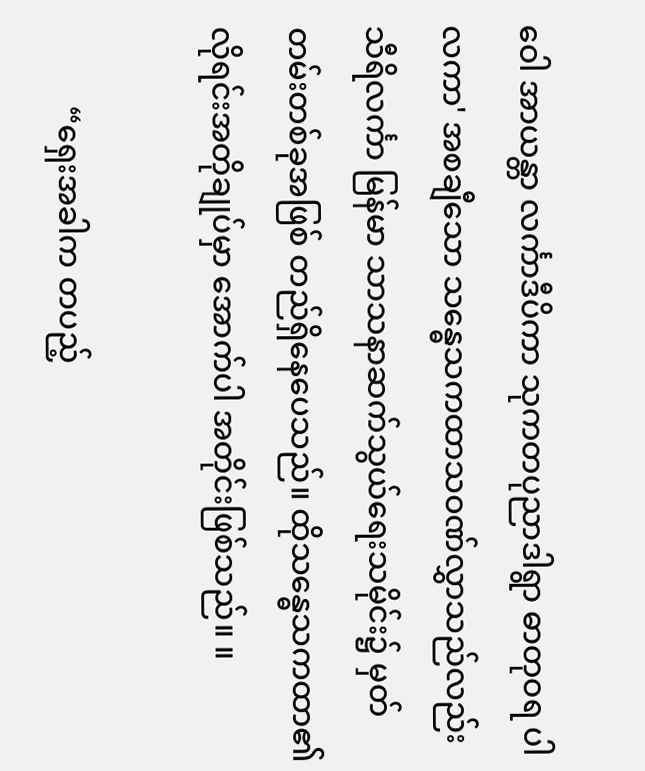ဝေါ အာယန္တာ လင်္ကာဒီပိကာ သုကတပုညာဒါရွာ ဓာတုဝရ ပါလကာ' အစချီသော သန္ဓေသကထာသဝဏ်လွှာသည်လည်း သီရိလင်္ကာ မြန်မာ သာသနာဆက်သွယ်ရေးသမိုင်း၌ မှတ်တမ်းတစ်ခုအဖြစ် တည်ရှိနေပေသည်။ ထိုသန္ဓေသကထာ၏ လိုရင်းအတိုချုပ်မှာ အောက်ပါ အတိုင်းဖြစ်သည်။ ။

          “ရှေးအခါက တပည့်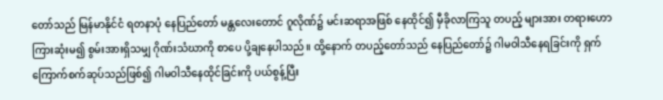တော်သည် မြန်မာနိုင်ငံ ရတနာပုံ နေပြည်တော် မန္တလေးတောင် ဂူလိုဏ်၌ မင်းဆရာအဖြစ် နေထိုင်၍ မှီခိုလာကြသူ တပည့် များအား တရားဟောကြားဆုံးမ၍ စွမ်းအားရှိသမျှ ဂိုဏ်းသံဃာကို စာပေ ပို့ချနေပါသည်။ ထို့နောက် တပည့်တော်သည် နေပြည်တော်၌ ဂါမဝါသီနေရခြင်းကို ရှက်ကြောက်စက်ဆုပ်သည်ဖြစ်၍ ဂါမဝါသီနေထိုင်ခြင်းကို ပယ်စွန့်ပြီး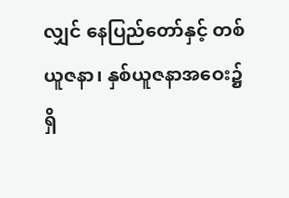လျှင် နေပြည်တော်နှင့် တစ်ယူဇနာ၊ နှစ်ယူဇနာအဝေး၌ ရှိ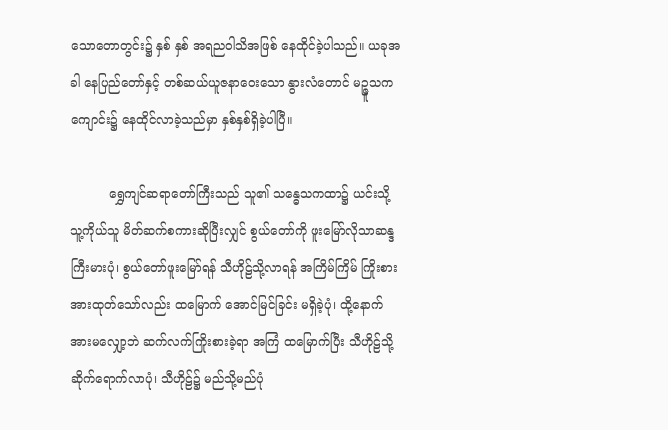သောတောတွင်း၌ နှစ် နှစ် အရညဝါသိအဖြစ် နေထိုင်ခဲ့ပါသည်။ ယခုအခါ နေပြည်တော်နှင့် တစ်ဆယ်ယူဇနာဝေးသော နွားလံတောင် မဉ္ဇူသက ကျောင်း၌ နေထိုင်လာခဲ့သည်မှာ နှစ်နှစ်ရှိခဲ့ပါပြီ။

          ရွှေကျင်ဆရာတော်ကြီးသည် သူ၏ သန္ဓေသကထာ၌ ယင်းသို့ သူ့ကိုယ်သူ မိတ်ဆက်စကားဆိုပြီးလျှင် စွယ်တော်ကို ဖူးမြော်လိုသာဆန္ဒ ကြီးမားပုံ၊ စွယ်တော်ဖူးမြော်ရန် သီဟိုဠ်သို့လာရန် အကြိမ်ကြိမ် ကြိုးစား အားထုတ်သော်လည်း ထမြောက် အောင်မြင်ခြင်း မရှိခဲ့ပုံ၊ ထို့နောက်အားမလျှော့ဘဲ ဆက်လက်ကြိုးစားခဲ့ရာ အကြံ ထမြောက်ပြီး သီဟိုဠ်သို့ ဆိုက်ရောက်လာပုံ၊ သီဟိုဠ်၌ မည်သို့မည်ပုံ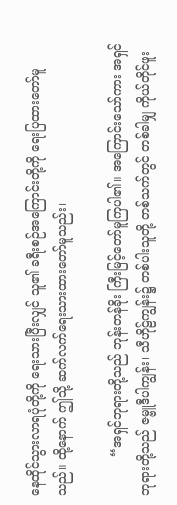နေထိုင်သွားလာရပုံတို့ကို ရေးသားပြီးလျှင် သူ၏ ခရီးစဉ်အကြောင်းတို့ကို ရေးပြထားတော်မူသည်။ ထို့နောက် ဤသို့ ဆက်လက်ရေးသားထားတော်မူသည်း၊

          “အရှင်ဘုရားတို့သည် ဘုန်းတန်ခိုး ကြီးမြင့်တော်မူကြပါ၏။ အကြောင်းသော်ကား အရှင်ဘုရားတို့သည် ဇမ္ဗူဒီပါကျွန်း၊ သီဟိုဠ်ကျွန်း၌ တစ်ပါးသူတို့ တစ်သက်တွင် တစ်ခါမျှ ကိုယ်တိုင်ဖူး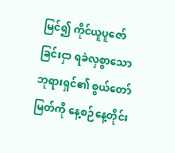မြင်၍ ကိုင်ယူပူဇော် ခြင်းငှာ ရခဲလှစွာသော ဘုရားရှင်၏ စွယ်တော်မြတ်ကို နေ့စဉ်နေ့တိုင်း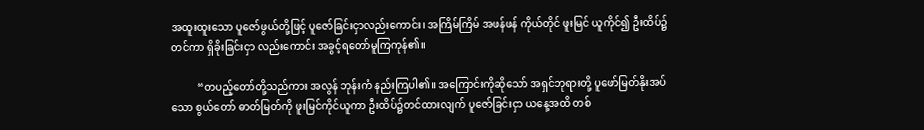အထူးထူးသော ပူဇော်ဖွယ်တို့ဖြင့် ပူဇော်ခြင်းငှာလည်းကောင်း၊ အကြိမ်ကြိမ် အဖန်ဖန် ကိုယ်တိုင် ဖူးမြင် ယူကိုင်၍ ဦးထိပ်၌တင်ကာ ရှိခိုးခြင်းငှာ လည်းကောင်း အခွင့်ရတော်မူကြကုန်၏။

          “တပည့်တော်တို့သည်ကား အလွန် ဘုန်းကံ နည်းကြပါ၏။ အကြောင်းကိုဆိုသော် အရှင်ဘုရားတို့ ပူဖော်မြတ်နိုးအပ်သော စွယ်တော် ဓာတ်မြတ်ကို ဖူးမြင်ကိုင်ယူကာ ဦးထိပ်၌တင်ထားလျက် ပူဇော်ခြင်းငှာ ယနေ့အထိ တစ်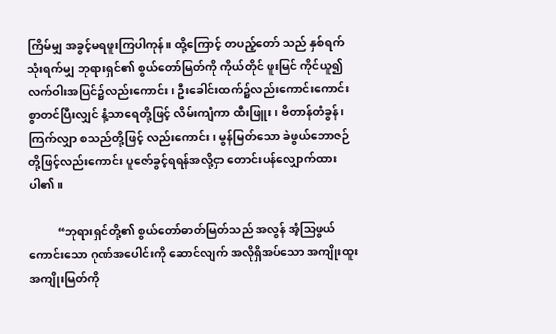ကြိမ်မျှ အခွင့်မရဖူးကြပါကုန်။ ထို့ကြောင့် တပည့်တော် သည် နှစ်ရက် သုံးရက်မျှ ဘုရားရှင်၏ စွယ်တော်မြတ်ကို ကိုယ်တိုင် ဖူးမြင် ကိုင်ယူ၍ လက်ဝါးအပြင်၌လည်းကောင်း၊ ဦးခေါင်းထက်၌လည်းကောင်းကောင်းစွာတင်ပြီးလျှင် နံ့သာရေတို့ဖြင့် လိမ်းကျံကာ ထီးဖြူး၊ ဗိတာန်တံခွန်၊ ကြက်လျှာ စသည်တို့ဖြင့် လည်းကောင်း၊ မွန်မြတ်သော ခဲဖွယ်ဘောဇဉ် တို့ဖြင့်လည်းကောင်း ပူဇော်ခွင့်ရရန်အလို့ငှာ တောင်းပန်လျှောက်ထားပါ၏။

          “ဘုရားရှင်တို့၏ စွယ်တော်ဓာတ်မြတ်သည် အလွန် အံ့သြဖွယ် ကောင်းသော ဂုဏ်အပေါင်းကို ဆောင်လျက် အလိုရှိအပ်သော အကျိုးထူး အကျိုးမြတ်ကို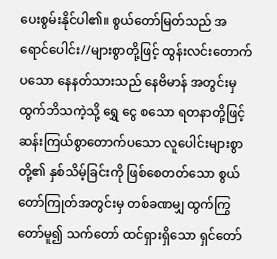ပေးစွမ်းနိုင်ပါ၏။ စွယ်တော်မြတ်သည် အရောင်ပေါင်း//များစွာတို့ဖြင့် ထွန်းလင်းတောက်ပသော နေနတ်သားသည် နေဗိမာန် အတွင်းမှ ထွက်ဘိသကဲ့သို့ ရွှေ ငွေ စသော ရတနာတို့ဖြင့် ဆန်းကြယ်စွာတောက်ပသော လူပေါင်းများစွာတို့၏ နှစ်သိမ့်ခြင်းကို ဖြစ်စေတတ်သော စွယ်တော်ကြုတ်အတွင်းမှ တစ်ခဏမျှ ထွက်ကြွတော်မူ၍ သက်တော် ထင်ရှားရှိသော ရှင်တော်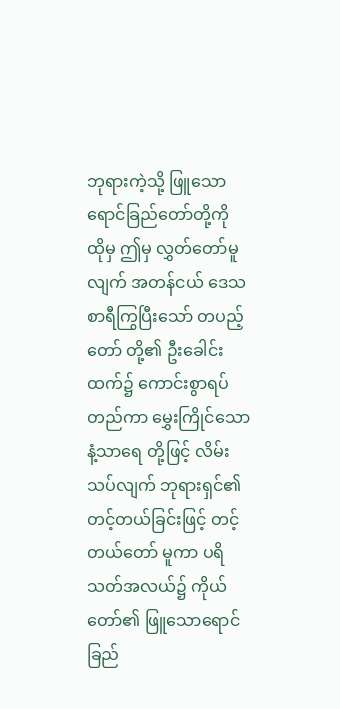ဘုရားကဲ့သို့ ဖြူသော ရောင်ခြည်တော်တို့ကို ထိုမှ ဤမှ လွှတ်တော်မူလျက် အတန်ငယ် ဒေသစာရီကြွပြီးသော် တပည့်တော် တို့၏ ဦးခေါင်းထက်၌ ကောင်းစွာရပ်တည်ကာ မွှေးကြိုင်သော နံ့သာရေ တို့ဖြင့် လိမ်းသပ်လျက် ဘုရားရှင်၏ တင့်တယ်ခြင်းဖြင့် တင့်တယ်တော် မူကာ ပရိသတ်အလယ်၌ ကိုယ်တော်၏ ဖြူသောရောင်ခြည်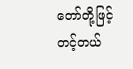တော်တို့ဖြင့် တင့်တယ်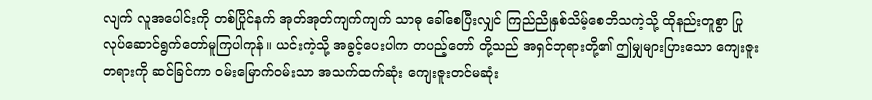လျက် လူအပေါင်းကို တစ်ပြိုင်နက် အုတ်အုတ်ကျက်ကျက် သာဓု ခေါ်စေပြီးလျှင် ကြည်ညိုနှစ်သိမ့်စေဘိသကဲ့သို့ ထိုနည်းတူစွာ ပြုလုပ်ဆောင်ရွက်တော်မူကြပါကုန်။ ယင်းကဲ့သို့ အခွင့်ပေးပါက တပည့်တော် တို့သည် အရှင်ဘုရားတို့၏ ဤမျှများပြားသော ကျေးဇူးတရားကို ဆင်ခြင်ကာ ဝမ်းမြောက်ဝမ်းသာ အသက်ထက်ဆုံး ကျေးဇူးတင်မဆုံး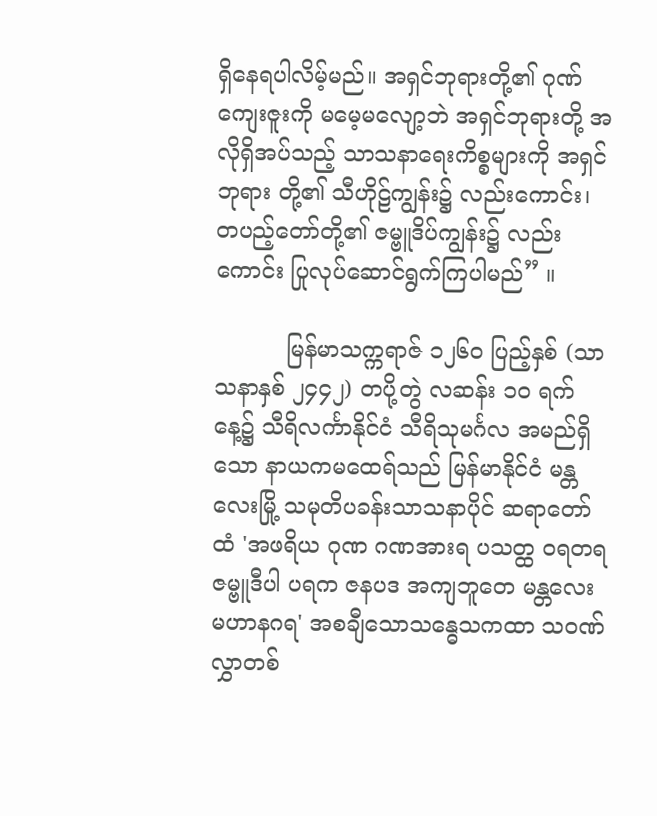ရှိနေရပါလိမ့်မည်။ အရှင်ဘုရားတို့၏ ဂုဏ်ကျေးဇူးကို မမေ့မလျော့ဘဲ အရှင်ဘုရားတို့ အလိုရှိအပ်သည့် သာသနာရေးကိစ္စများကို အရှင်ဘုရား တို့၏ သီဟိုဠ်ကျွန်း၌ လည်းကောင်း၊ တပည့်တော်တို့၏ ဇမ္ဗူဒိပ်ကျွန်း၌ လည်းကောင်း ပြုလုပ်ဆောင်ရွက်ကြပါမည်” ။

          မြန်မာသက္ကရာဇ် ၁၂၆ဝ ပြည့်နှစ် (သာသနာနှစ် ၂၄၄၂) တပို့တွဲ လဆန်း ၁၀ ရက်နေ့၌ သီရိလင်္ကာနိုင်ငံ သီရိသုမင်္ဂလ အမည်ရှိသော နာယကမထေရ်သည် မြန်မာနိုင်ငံ မန္တလေးမြို့ သမုတိပခန်းသာသနာပိုင် ဆရာတော်ထံ 'အဖရိယ ဂုဏ ဂဏအားရ ပသတ္ထ ၀ရတရ ဇမ္ဗူဒီပါ ပရက ဇနပဒ အကျဘူတေ မန္တလေး မဟာနဂရ' အစချီသောသန္ဓေသကထာ သဝဏ်လွှာတစ်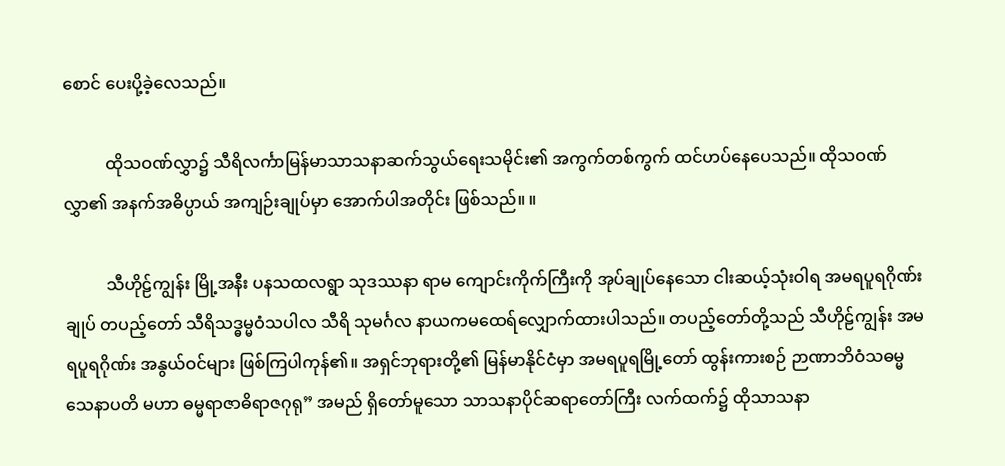စောင် ပေးပို့ခဲ့လေသည်။

          ထိုသဝဏ်လွှာ၌ သီရိလင်္ကာမြန်မာသာသနာဆက်သွယ်ရေးသမိုင်း၏ အကွက်တစ်ကွက် ထင်ဟပ်နေပေသည်။ ထိုသဝဏ်လွှာ၏ အနက်အဓိပ္ပာယ် အကျဉ်းချုပ်မှာ အောက်ပါအတိုင်း ဖြစ်သည်။ ။

          သီဟိုဠ်ကျွန်း မြို့အနီး ပနသထလရွာ သုဒဿနာ ရာမ ကျောင်းကိုက်ကြီးကို အုပ်ချုပ်နေသော ငါးဆယ့်သုံးဝါရ အမရပူရဂိုဏ်းချုပ် တပည့်တော် သီရိသဒ္ဓမ္မဝံသပါလ သီရိ သုမင်္ဂလ နာယကမထေရ်လျှောက်ထားပါသည်။ တပည့်တော်တို့သည် သီဟိုဠ်ကျွန်း အမရပူရဂိုဏ်း အနွယ်ဝင်များ ဖြစ်ကြပါကုန်၏။ အရှင်ဘုရားတို့၏ မြန်မာနိုင်ငံမှာ အမရပူရမြို့တော် ထွန်းကားစဉ် ဉာဏာဘိဝံသဓမ္မသေနာပတိ မဟာ ဓမ္မရာဇာဓိရာဇဂုရု” အမည် ရှိတော်မူသော သာသနာပိုင်ဆရာတော်ကြီး လက်ထက်၌ ထိုသာသနာ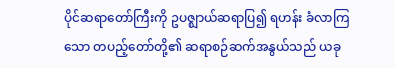ပိုင်ဆရာတော်ကြီးကို ဥပဇ္ဈာယ်ဆရာပြ၍ ရဟန်း ခံလာကြသော တပည့်တော်တို့၏ ဆရာစဉ်ဆက်အနွယ်သည် ယခု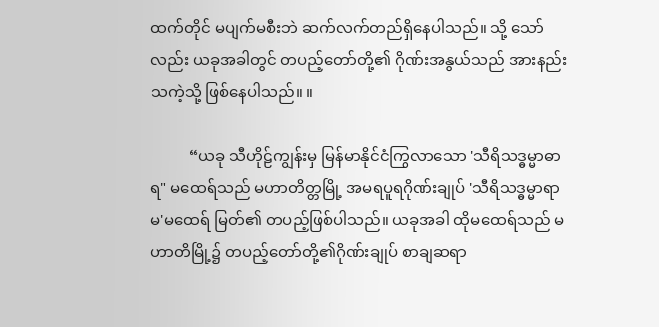ထက်တိုင် မပျက်မစီးဘဲ ဆက်လက်တည်ရှိနေပါသည်။ သို့ သော်လည်း ယခုအခါတွင် တပည့်တော်တို့၏ ဂိုဏ်းအနွယ်သည် အားနည်းသကဲ့သို့ ဖြစ်နေပါသည်။ ။

          “ယခု သီဟိုဠ်ကျွန်းမှ မြန်မာနိုင်ငံကြွလာသော 'သီရိသဒ္ဓမ္မာဓာရ" မထေရ်သည် မဟာတိတ္တမြို့ အမရပူရဂိုဏ်းချုပ် 'သီရိသဒ္ဓမ္မာရာမ'မထေရ် မြတ်၏ တပည့်ဖြစ်ပါသည်။ ယခုအခါ ထိုမထေရ်သည် မဟာတိမြို့၌ တပည့်တော်တို့၏ဂိုဏ်းချုပ် စာချဆရာ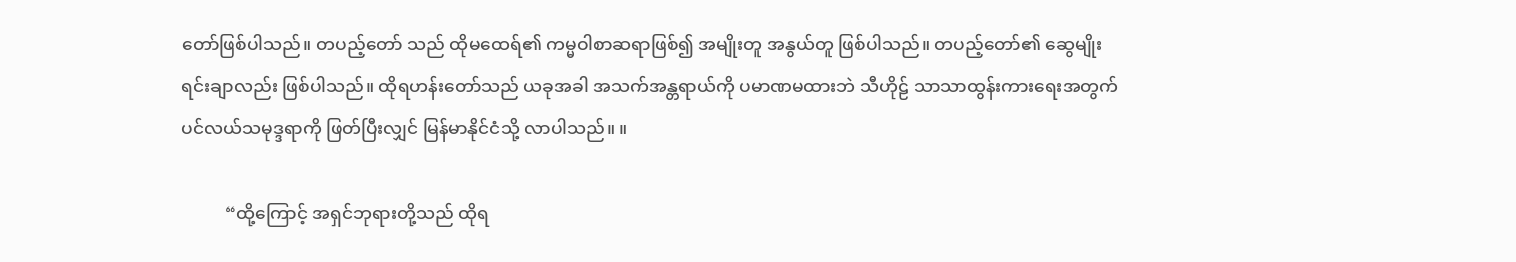တော်ဖြစ်ပါသည်။ တပည့်တော် သည် ထိုမထေရ်၏ ကမ္မဝါစာဆရာဖြစ်၍ အမျိုးတူ အနွယ်တူ ဖြစ်ပါသည်။ တပည့်တော်၏ ဆွေမျိုးရင်းချာလည်း ဖြစ်ပါသည်။ ထိုရဟန်းတော်သည် ယခုအခါ အသက်အန္တရာယ်ကို ပမာဏမထားဘဲ သီဟိုဠ် သာသာထွန်းကားရေးအတွက် ပင်လယ်သမုဒ္ဒရာကို ဖြတ်ပြီးလျှင် မြန်မာနိုင်ငံသို့ လာပါသည်။ ။

          “ထို့ကြောင့် အရှင်ဘုရားတို့သည် ထိုရ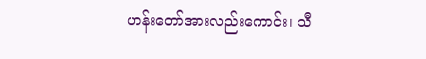ဟန်းတော်အားလည်းကောင်း၊ သီ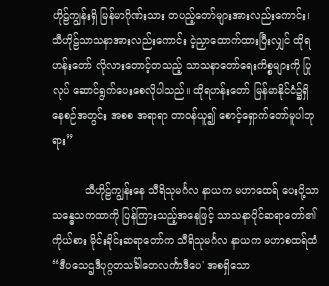ဟိုဠ်ကျွန်းရှိ မြန်မာဂိုဏ်းသား တပည့်တော်များအားလည်းကောင်း၊ သီဟိုဠ်သာသနာအားလည်းကောင်း ငဲ့ညှာထောက်ထားပြီးလျှင် ထိုရဟန်းတော် လိုလားတောင့်တသည့် သာသနာတော်ရေးကိစ္စများကို ပြုလုပ် ဆောင်ရွက်ပေးစေလိုပါသည်။ ထိုရဟန်းတော် မြန်မာနိုင်ငံ၌ရှိနေစဉ်အတွင်း အစစ အရာရာ တာဝန်ယူ၍ စောင့်ရှောက်တော်မူပါဘုရား”

          သီဟိုဠ်ကျွန်းနေ သီရိသုမင်္ဂလ နာယက မဟာထေရ် ပေးပို့သာ သန္ဓေသကထာကို ပြန်ကြားသည့်အနေဖြင့် သာသနာပိုင်ဆရာတော်၏ ကိုယ်စား မိုင်းခိုင်းဆရာတော်က သီရိသုမင်္ဂလ နာယက မဟာစထရ်ထံ “ဒီပသေဌဒီပုဂ္ဂတသင်္ခါတေလင်္ကာဒီပေ' အစရှိသော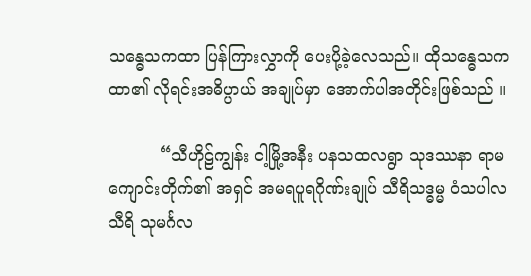သန္ဓေသကထာ ပြန်ကြားလွှာကို ပေးပို့ခဲ့လေသည်။ ထိုသန္ဓေသကထာ၏ လိုရင်းအဓိပ္ပာယ် အချုပ်မှာ အောက်ပါအတိုင်းဖြစ်သည် ။

          “သီဟိုဠ်ကျွန်း ငါ့မြို့အနီး ပနသထလရွာ သုဒဿနာ ရာမ ကျောင်းတိုက်၏ အရှင် အမရပူရဂိုဏ်းချုပ် သီရိသဒ္ဓမ္မ ဝံသပါလ သီရိ သုမင်္ဂလ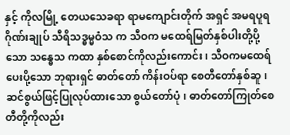နှင့် ကိုလမြို့ တေယသေခရာ ရာမကျောင်းတိုက် အရှင် အမရပူရ ဂိုဏ်းချုပ် သီရိသဒ္ဓမ္မဝံသ က သီဝက မထေရ်မြတ်နှစ်ပါးတို့ပို့သော သန္ဓေသ ကထာ နှစ်စောင်ကိုလည်းကောင်း၊ သီဝကမထေရ်ပေးပို့သော ဘုရားရှင် ဓာတ်တော် ကိန်းဝပ်ရာ စေတီတော်နှစ်ဆူ၊ ဆင်စွယ်ဖြင့်ပြုလုပ်ထားသော စွယ်တော်ပုံ၊ ဓာတ်တော်ကြုတ်စေတီတို့ကိုလည်း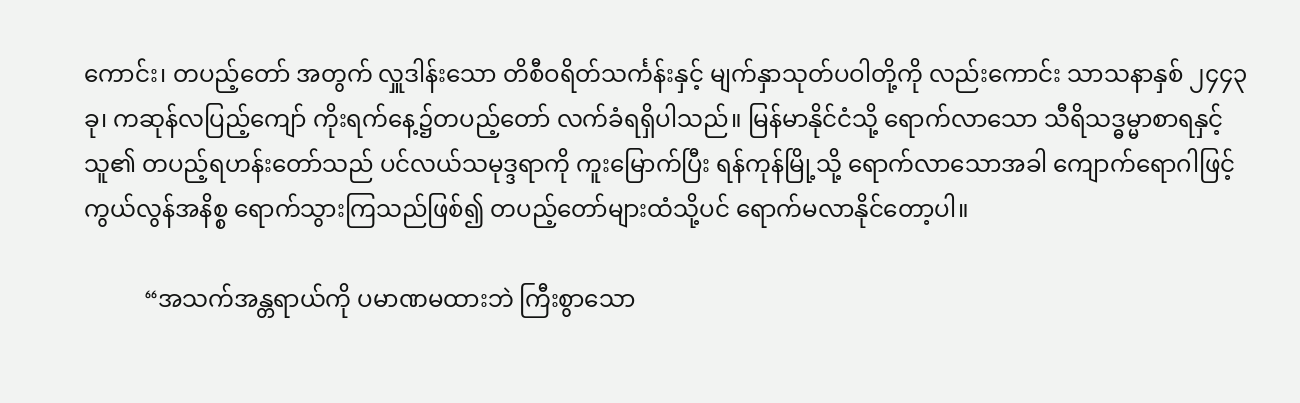ကောင်း၊ တပည့်တော် အတွက် လှူဒါန်းသော တိစီဝရိတ်သင်္ကန်းနှင့် မျက်နှာသုတ်ပဝါတို့ကို လည်းကောင်း သာသနာနှစ် ၂၄၄၃ ခု၊ ကဆုန်လပြည့်ကျော် ကိုးရက်နေ့၌တပည့်တော် လက်ခံရရှိပါသည်။ မြန်မာနိုင်ငံသို့ ရောက်လာသော သီရိသဒ္ဓမ္မာစာရနှင့် သူ၏ တပည့်ရဟန်းတော်သည် ပင်လယ်သမုဒ္ဒရာကို ကူးမြောက်ပြီး ရန်ကုန်မြို့သို့ ရောက်လာသောအခါ ကျောက်ရောဂါဖြင့် ကွယ်လွန်အနိစ္စ ရောက်သွားကြသည်ဖြစ်၍ တပည့်တော်များထံသို့ပင် ရောက်မလာနိုင်တော့ပါ။

          “အသက်အန္တရာယ်ကို ပမာဏမထားဘဲ ကြီးစွာသော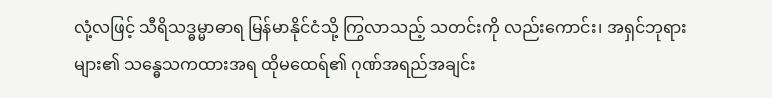လုံ့လဖြင့် သီရိသဒ္ဓမ္မာဓာရ မြန်မာနိုင်ငံသို့ ကြွလာသည့် သတင်းကို လည်းကောင်း၊ အရှင်ဘုရားများ၏ သန္ဓေသကထားအရ ထိုမထေရ်၏ ဂုဏ်အရည်အချင်း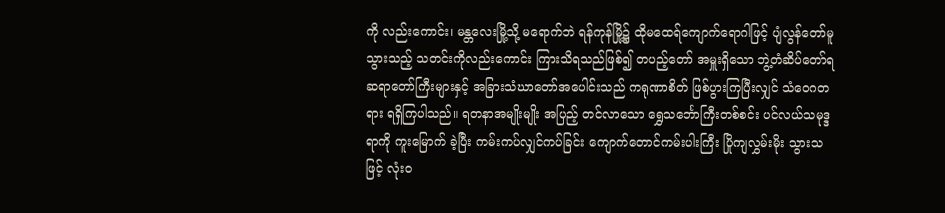ကို လည်းကောင်း၊ မန္တလေးမြို့သို့ မရောက်ဘဲ ရန်ကုန်မြို့၌ ထိုမထေရ်ကျောက်ရောဂါဖြင့် ပျံလွန်တော်မူသွားသည့် သတင်းကိုလည်းကောင်း ကြားသိရသည်ဖြစ်၍ တပည့်တော် အမှူးရှိသော ဘွဲ့တံဆိပ်တော်ရ ဆရာတော်ကြီးများနှင့် အခြားသံဃာတော်အပေါင်းသည် ကရုဏာစိတ် ဖြစ်ပွားကြပြီးလျှင် သံဝေဂတရား ရရှိကြပါသည်။ ရတနာအမျိုးမျိုး အပြည့် တင်လာသော ရွှေသင်္ဘောကြီးတစ်စင်း ပင်လယ်သမုဒ္ဒရာကို ကူးမြောက် ခဲ့ပြီး ကမ်းကပ်လျှင်ကပ်ခြင်း ကျောက်တောင်ကမ်းပါးကြီး ပြိုကျလွှမ်းမိုး သွားသဖြင့် လုံးဝ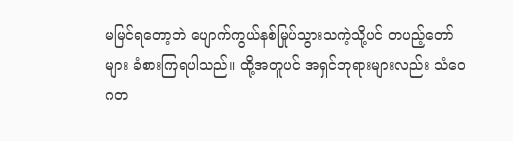မမြင်ရတော့ဘဲ ပျောက်ကွယ်နစ်မြုပ်သွားသကဲ့သို့ပင် တပည့်တော်များ ခံစားကြရပါသည်။ ထို့အတူပင် အရှင်ဘုရားများလည်း သံဝေဂတ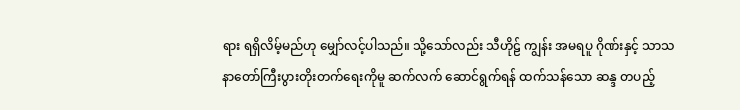ရား ရရှိလိမ့်မည်ဟု မျှော်လင့်ပါသည်။ သို့သော်လည်း သီဟိုဠ် ကျွန်း အမရပူ ဂိုဏ်းနှင့် သာသနာတော်ကြီးပွားတိုးတက်ရေးကိုမူ ဆက်လက် ဆောင်ရွက်ရန် ထက်သန်သော ဆန္ဒ တပည့်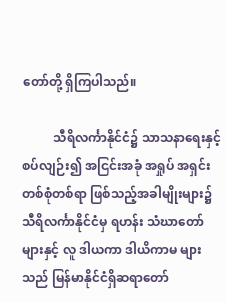တော်တို့ ရှိကြပါသည်။

          သီရိလင်္ကာနိုင်ငံ၌ သာသနာရေးနှင့်စပ်လျဉ်း၍ အငြင်းအခုံ အရှုပ် အရှင်း တစ်စုံတစ်ရာ ဖြစ်သည့်အခါမျိုးများ၌ သီရိလင်္ကာနိုင်ငံမှ ရဟန်း သံဃာတော်များနှင့် လူ ဒါယကာ ဒါယိကာမ များသည် မြန်မာနိုင်ငံရှိဆရာတော်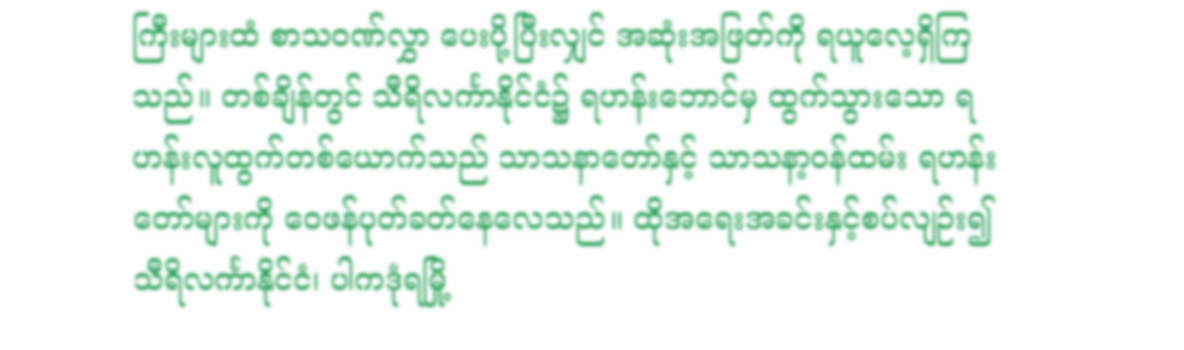ကြီးများထံ စာသဝဏ်လွှာ ပေးပို့ပြီးလျှင် အဆုံးအဖြတ်ကို ရယူလေ့ရှိကြသည်။ တစ်ချိန်တွင် သီရိလင်္ကာနိုင်ငံ၌ ရဟန်းဘောင်မှ ထွက်သွားသော ရဟန်းလူထွက်တစ်ယောက်သည် သာသနာတော်နှင့် သာသနာ့ဝန်ထမ်း ရဟန်းတော်များကို ဝေဖန်ပုတ်ခတ်နေလေသည်။ ထိုအရေးအခင်းနှင့်စပ်လျဉ်း၍ သီရိလင်္ကာနိုင်ငံ၊ ပါကဒုံရမြို့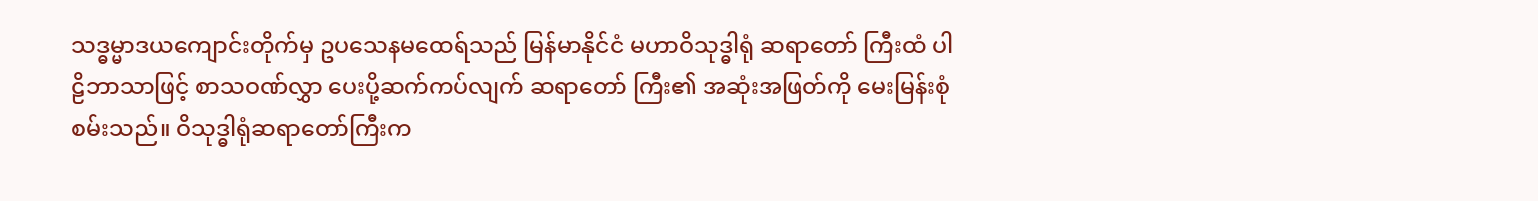သဒ္ဓမ္မာဒယကျောင်းတိုက်မှ ဥပသေနမထေရ်သည် မြန်မာနိုင်ငံ မဟာဝိသုဒ္ဓါရုံ ဆရာတော် ကြီးထံ ပါဠိဘာသာဖြင့် စာသဝဏ်လွှာ ပေးပို့ဆက်ကပ်လျက် ဆရာတော် ကြီး၏ အဆုံးအဖြတ်ကို မေးမြန်းစုံစမ်းသည်။ ဝိသုဒ္ဓါရုံဆရာတော်ကြီးက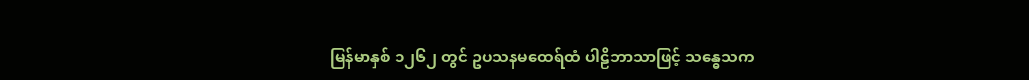မြန်မာနှစ် ၁၂၆၂ တွင် ဥပသနမထေရ်ထံ ပါဠိဘာသာဖြင့် သန္ဓေသက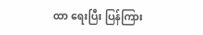ထာ ရေးပြီး ပြန်ကြား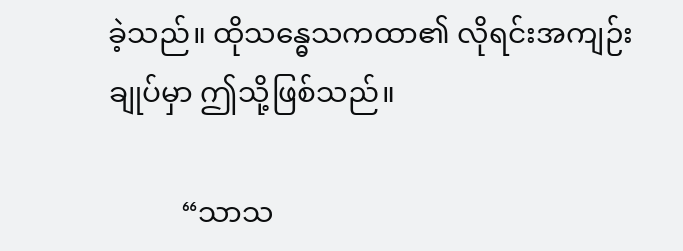ခဲ့သည်။ ထိုသန္ဓေသကထာ၏ လိုရင်းအကျဉ်းချုပ်မှာ ဤသို့ဖြစ်သည်။

          “သာသ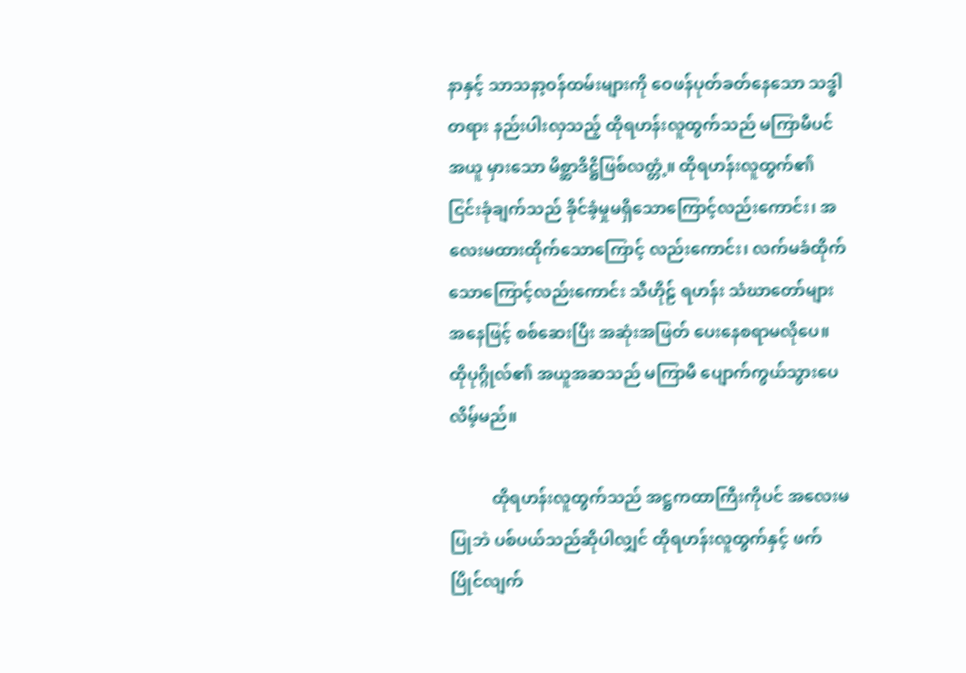နာနှင့် သာသနာ့ဝန်ထမ်းများကို ဝေဖန်ပုတ်ခတ်နေသော သဒ္ဓါတရား နည်းပါးလှသည့် ထိုရဟန်းလူထွက်သည် မကြာမီပင် အယူ မှားသော မိစ္ဆာဒိဋ္ဌိဖြစ်လတ္တံ့။ ထိုရဟန်းလူထွက်၏ ငြင်းခုံချက်သည် ခိုင်ခံ့မှုမရှိသောကြောင့်လည်းကောင်း၊ အလေးမထားထိုက်သောကြောင့် လည်းကောင်း၊ လက်မခံထိုက်သောကြောင့်လည်းကောင်း သီဟိုဠ် ရဟန်း သံဃာတော်များအနေဖြင့် စစ်ဆေးပြီး အဆုံးအဖြတ် ပေးနေစရာမလိုပေ။ ထိုပုဂ္ဂိုလ်၏ အယူအဆသည် မကြာမီ ပျောက်ကွယ်သွားပေလိမ့်မည်။

          ထိုရဟန်းလူထွက်သည် အဋ္ဌကထာကြီးကိုပင် အလေးမပြုဘဲ ပစ်ပယ်သည်ဆိုပါလျှင် ထိုရဟန်းလူထွက်နှင့် ဖက်ပြိုင်လျက်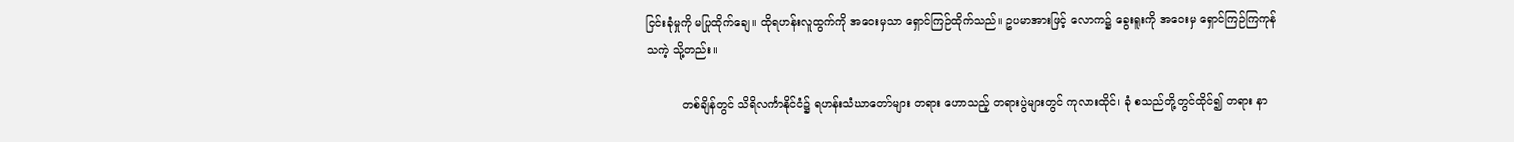ငြင်းခုံမှုကို မပြုထိုက်ချေ။ ထိုရဟန်းလူထွက်ကို အဝေးမှသာ ရှောင်ကြဉ်ထိုက်သည်။ ဥပမာအားဖြင့် လောက၌ ခွေးရူးကို အဝေးမှ ရှောင်ကြဉ်ကြကုန်သကဲ့ သို့တည်း။

          တစ်ချိန်တွင် သိရိလင်္ကာနိုင်ငံ၌ ရဟန်းသံဃာတော်များ တရား ဟောသည့် တရားပွဲများတွင် ကုလားထိုင်၊ ခုံ စသည်တို့တွင်ထိုင်၍ တရား နာ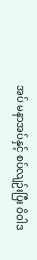အပ် မနာအပ်နှင့် စပ်လျဉ်းပြီး ဝိဝါဒ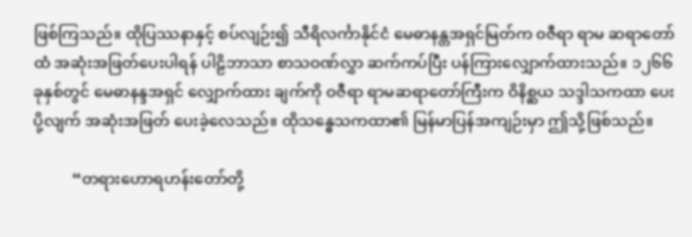ဖြစ်ကြသည်။ ထိုပြဿနာနှင့် စပ်လျဉ်း၍ သီရိလင်္ကာနိုင်ငံ မေဓာနန္တအရှင်မြတ်က ၀ဇီရာ ရာမ ဆရာတော်ထံ အဆုံးအဖြတ်ပေးပါရန် ပါဠိဘာသာ စာသဝဏ်လွှာ ဆက်ကပ်ပြီး ပန်ကြားလျှောက်ထားသည်။ ၁၂၆၆ ခုနှစ်တွင် မေဓာနန္ဒအရှင် လျှောက်ထား ချက်ကို ဝဇီရာ ရာမဆရာတော်ကြီးက ဝိနိစ္ဆယ သဒ္ဒါသကထာ ပေးပို့လျက် အဆုံးအဖြတ် ပေးခဲ့လေသည်။ ထိုသန္ဓေသကထာ၏ မြန်မာပြန်အကျဉ်းမှာ ဤသို့ဖြစ်သည်။

          “တရားဟောရဟန်းတော်တို့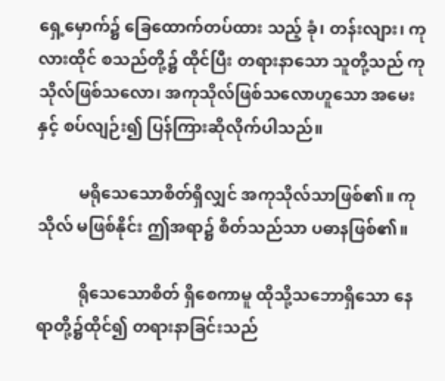ရှေ့မှောက်၌ ခြေထောက်တပ်ထား သည့် ခုံ၊ တန်းလျား၊ ကုလားထိုင် စသည်တို့၌ ထိုင်ပြီး တရားနာသော သူတို့သည် ကုသိုလ်ဖြစ်သလော၊ အကုသိုလ်ဖြစ်သလောဟူသော အမေးနှင့် စပ်လျဉ်း၍ ပြန်ကြားဆိုလိုက်ပါသည်။

          မရိုသေသောစိတ်ရှိလျှင် အကုသိုလ်သာဖြစ်၏။ ကုသိုလ် မဖြစ်နိုင်း ဤအရာ၌ စိတ်သည်သာ ပဓာနဖြစ်၏။

          ရိုသေသောစိတ် ရှိစေကာမူ ထိုသို့သဘောရှိသော နေရာတို့၌ထိုင်၍ တရားနာခြင်းသည်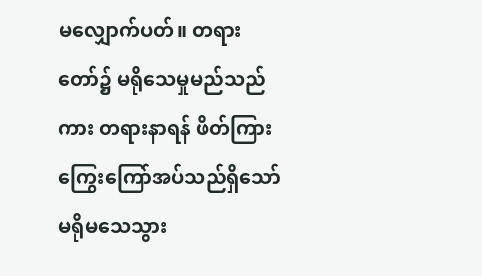မလျှောက်ပတ်။ တရားတော်၌ မရိုသေမှုမည်သည်ကား တရားနာရန် ဖိတ်ကြားကြွေးကြော်အပ်သည်ရှိသော် မရိုမသေသွား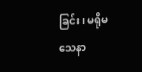ခြင်း၊ မရိုမသေနာ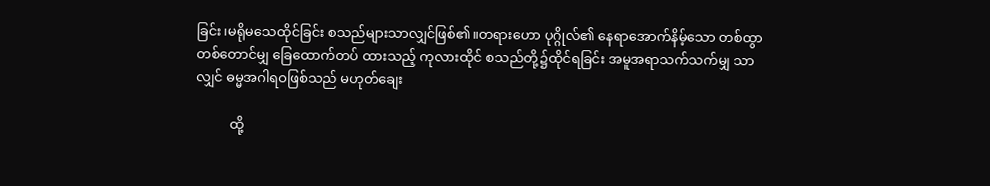ခြင်း၊မရိုမသေထိုင်ခြင်း စသည်များသာလျှင်ဖြစ်၏။တရားဟော ပုဂ္ဂိုလ်၏ နေရာအောက်နိမ့်သော တစ်ထွာတစ်တောင်မျှ ခြေထောက်တပ် ထားသည့် ကုလားထိုင် စသည်တို့၌ထိုင်ရခြင်း အမူအရာသက်သက်မျှ သာလျှင် ဓမ္မအဂါရဝဖြစ်သည် မဟုတ်ချေး

          ထို့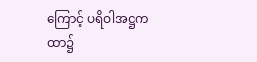ကြောင့် ပရိဝါအဋ္ဌကထာ၌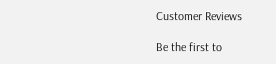Customer Reviews

Be the first to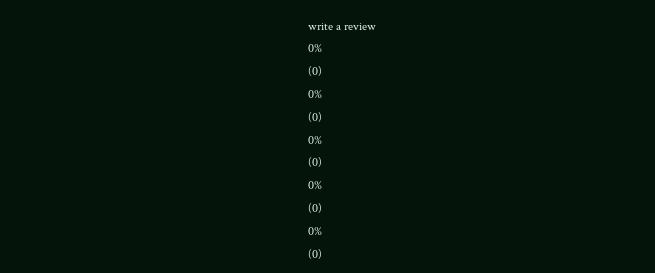write a review
0%
(0)
0%
(0)
0%
(0)
0%
(0)
0%
(0)